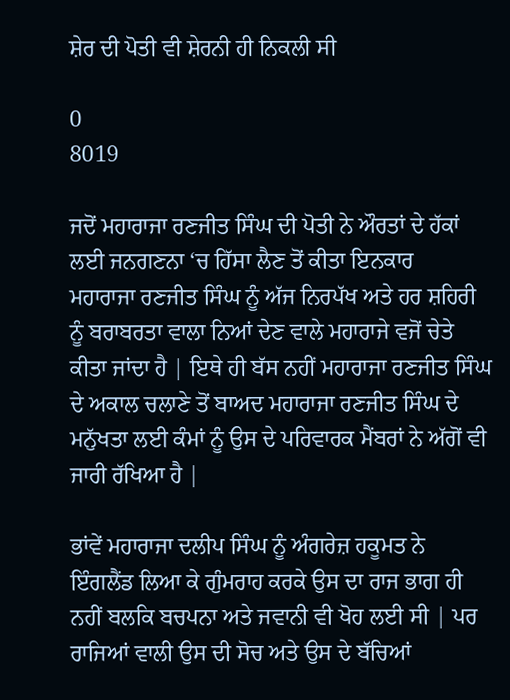ਸ਼ੇਰ ਦੀ ਪੋਤੀ ਵੀ ਸ਼ੇਰਨੀ ਹੀ ਨਿਕਲੀ ਸੀ

0
8019

ਜਦੋਂ ਮਹਾਰਾਜਾ ਰਣਜੀਤ ਸਿੰਘ ਦੀ ਪੋਤੀ ਨੇ ਔਰਤਾਂ ਦੇ ਹੱਕਾਂ ਲਈ ਜਨਗਣਨਾ ‘ਚ ਹਿੱਸਾ ਲੈਣ ਤੋਂ ਕੀਤਾ ਇਨਕਾਰ
ਮਹਾਰਾਜਾ ਰਣਜੀਤ ਸਿੰਘ ਨੂੰ ਅੱਜ ਨਿਰਪੱਖ ਅਤੇ ਹਰ ਸ਼ਹਿਰੀ ਨੂੰ ਬਰਾਬਰਤਾ ਵਾਲਾ ਨਿਆਂ ਦੇਣ ਵਾਲੇ ਮਹਾਰਾਜੇ ਵਜੋਂ ਚੇਤੇ ਕੀਤਾ ਜਾਂਦਾ ਹੈ | ਇਥੇ ਹੀ ਬੱਸ ਨਹੀਂ ਮਹਾਰਾਜਾ ਰਣਜੀਤ ਸਿੰਘ ਦੇ ਅਕਾਲ ਚਲਾਣੇ ਤੋਂ ਬਾਅਦ ਮਹਾਰਾਜਾ ਰਣਜੀਤ ਸਿੰਘ ਦੇ ਮਨੁੱਖਤਾ ਲਈ ਕੰਮਾਂ ਨੂੰ ਉਸ ਦੇ ਪਰਿਵਾਰਕ ਮੈਂਬਰਾਂ ਨੇ ਅੱਗੋਂ ਵੀ ਜਾਰੀ ਰੱਖਿਆ ਹੈ |

ਭਾਂਵੇਂ ਮਹਾਰਾਜਾ ਦਲੀਪ ਸਿੰਘ ਨੂੰ ਅੰਗਰੇਜ਼ ਹਕੂਮਤ ਨੇ ਇੰਗਲੈਂਡ ਲਿਆ ਕੇ ਗੁੰਮਰਾਹ ਕਰਕੇ ਉਸ ਦਾ ਰਾਜ ਭਾਗ ਹੀ ਨਹੀਂ ਬਲਕਿ ਬਚਪਨਾ ਅਤੇ ਜਵਾਨੀ ਵੀ ਖੋਹ ਲਈ ਸੀ | ਪਰ ਰਾਜਿਆਂ ਵਾਲੀ ਉਸ ਦੀ ਸੋਚ ਅਤੇ ਉਸ ਦੇ ਬੱਚਿਆਂ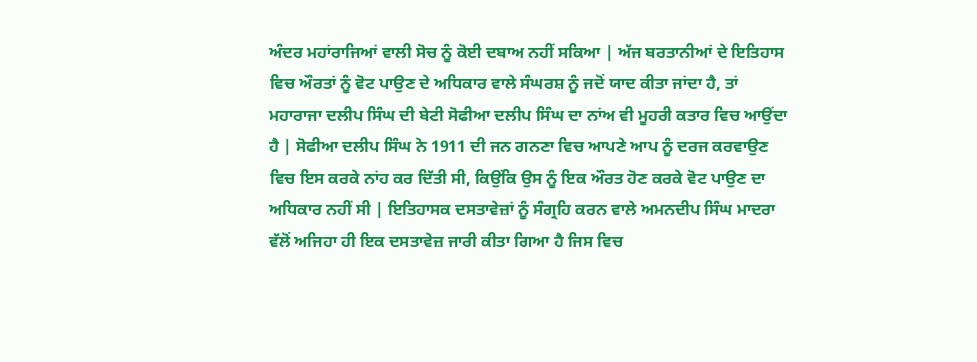ਅੰਦਰ ਮਹਾਂਰਾਜਿਆਂ ਵਾਲੀ ਸੋਚ ਨੂੰ ਕੋਈ ਦਬਾਅ ਨਹੀਂ ਸਕਿਆ | ਅੱਜ ਬਰਤਾਨੀਆਂ ਦੇ ਇਤਿਹਾਸ ਵਿਚ ਔਰਤਾਂ ਨੂੰ ਵੋਟ ਪਾਉਣ ਦੇ ਅਧਿਕਾਰ ਵਾਲੇ ਸੰਘਰਸ਼ ਨੂੰ ਜਦੋਂ ਯਾਦ ਕੀਤਾ ਜਾਂਦਾ ਹੈ, ਤਾਂ ਮਹਾਰਾਜਾ ਦਲੀਪ ਸਿੰਘ ਦੀ ਬੇਟੀ ਸੋਫੀਆ ਦਲੀਪ ਸਿੰਘ ਦਾ ਨਾਂਅ ਵੀ ਮੂਹਰੀ ਕਤਾਰ ਵਿਚ ਆਉਂਦਾ ਹੈ | ਸੋਫੀਆ ਦਲੀਪ ਸਿੰਘ ਨੇ 1911 ਦੀ ਜਨ ਗਨਣਾ ਵਿਚ ਆਪਣੇ ਆਪ ਨੂੰ ਦਰਜ ਕਰਵਾਉਣ ਵਿਚ ਇਸ ਕਰਕੇ ਨਾਂਹ ਕਰ ਦਿੱਤੀ ਸੀ, ਕਿਉਂਕਿ ਉਸ ਨੂੰ ਇਕ ਔਰਤ ਹੋਣ ਕਰਕੇ ਵੋਟ ਪਾਉਣ ਦਾ ਅਧਿਕਾਰ ਨਹੀਂ ਸੀ | ਇਤਿਹਾਸਕ ਦਸਤਾਵੇਜ਼ਾਂ ਨੂੰ ਸੰਗ੍ਰਹਿ ਕਰਨ ਵਾਲੇ ਅਮਨਦੀਪ ਸਿੰਘ ਮਾਦਰਾ ਵੱਲੋਂ ਅਜਿਹਾ ਹੀ ਇਕ ਦਸਤਾਵੇਜ਼ ਜਾਰੀ ਕੀਤਾ ਗਿਆ ਹੈ ਜਿਸ ਵਿਚ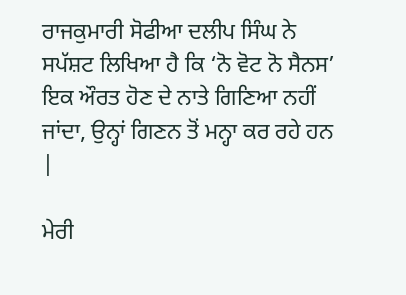ਰਾਜਕੁਮਾਰੀ ਸੋਫੀਆ ਦਲੀਪ ਸਿੰਘ ਨੇ ਸਪੱਸ਼ਟ ਲਿਖਿਆ ਹੈ ਕਿ ‘ਨੋ ਵੋਟ ਨੋ ਸੈਨਸ’ ਇਕ ਔਰਤ ਹੋਣ ਦੇ ਨਾਤੇ ਗਿਣਿਆ ਨਹੀਂ ਜਾਂਦਾ, ਉਨ੍ਹਾਂ ਗਿਣਨ ਤੋਂ ਮਨ੍ਹਾ ਕਰ ਰਹੇ ਹਨ |

ਮੇਰੀ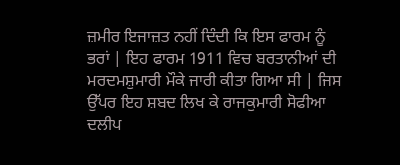ਜ਼ਮੀਰ ਇਜਾਜ਼ਤ ਨਹੀਂ ਦਿੰਦੀ ਕਿ ਇਸ ਫਾਰਮ ਨੂੰ ਭਰਾਂ | ਇਹ ਫਾਰਮ 1911 ਵਿਚ ਬਰਤਾਨੀਆਂ ਦੀ ਮਰਦਮਸ਼ੁਮਾਰੀ ਮੌਕੇ ਜਾਰੀ ਕੀਤਾ ਗਿਆ ਸੀ | ਜਿਸ ਉੱਪਰ ਇਹ ਸ਼ਬਦ ਲਿਖ ਕੇ ਰਾਜਕੁਮਾਰੀ ਸੋਫੀਆ ਦਲੀਪ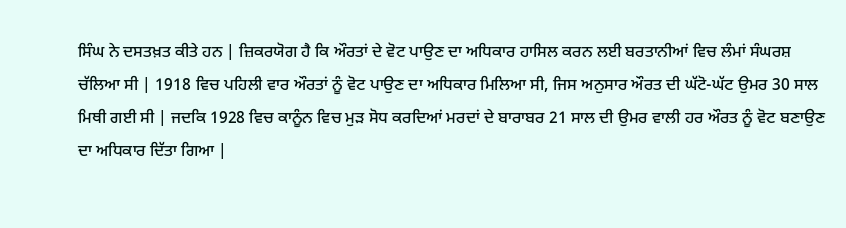ਸਿੰਘ ਨੇ ਦਸਤਖ਼ਤ ਕੀਤੇ ਹਨ | ਜ਼ਿਕਰਯੋਗ ਹੈ ਕਿ ਔਰਤਾਂ ਦੇ ਵੋਟ ਪਾਉਣ ਦਾ ਅਧਿਕਾਰ ਹਾਸਿਲ ਕਰਨ ਲਈ ਬਰਤਾਨੀਆਂ ਵਿਚ ਲੰਮਾਂ ਸੰਘਰਸ਼ ਚੱਲਿਆ ਸੀ | 1918 ਵਿਚ ਪਹਿਲੀ ਵਾਰ ਔਰਤਾਂ ਨੂੰ ਵੋਟ ਪਾਉਣ ਦਾ ਅਧਿਕਾਰ ਮਿਲਿਆ ਸੀ, ਜਿਸ ਅਨੁਸਾਰ ਔਰਤ ਦੀ ਘੱਟੋ-ਘੱਟ ਉਮਰ 30 ਸਾਲ ਮਿਥੀ ਗਈ ਸੀ | ਜਦਕਿ 1928 ਵਿਚ ਕਾਨੂੰਨ ਵਿਚ ਮੁੜ ਸੋਧ ਕਰਦਿਆਂ ਮਰਦਾਂ ਦੇ ਬਾਰਾਬਰ 21 ਸਾਲ ਦੀ ਉਮਰ ਵਾਲੀ ਹਰ ਔਰਤ ਨੂੰ ਵੋਟ ਬਣਾਉਣ ਦਾ ਅਧਿਕਾਰ ਦਿੱਤਾ ਗਿਆ |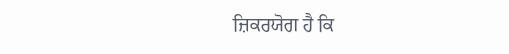ਜ਼ਿਕਰਯੋਗ ਹੈ ਕਿ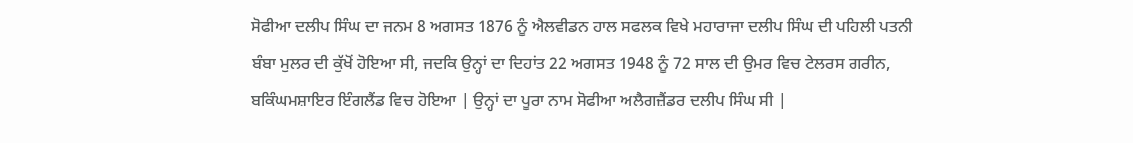ਸੋਫੀਆ ਦਲੀਪ ਸਿੰਘ ਦਾ ਜਨਮ 8 ਅਗਸਤ 1876 ਨੂੰ ਐਲਵੀਡਨ ਹਾਲ ਸਫਲਕ ਵਿਖੇ ਮਹਾਰਾਜਾ ਦਲੀਪ ਸਿੰਘ ਦੀ ਪਹਿਲੀ ਪਤਨੀ ਬੰਬਾ ਮੁਲਰ ਦੀ ਕੁੱਖੋਂ ਹੋਇਆ ਸੀ, ਜਦਕਿ ਉਨ੍ਹਾਂ ਦਾ ਦਿਹਾਂਤ 22 ਅਗਸਤ 1948 ਨੂੰ 72 ਸਾਲ ਦੀ ਉਮਰ ਵਿਚ ਟੇਲਰਸ ਗਰੀਨ, ਬਕਿੰਘਮਸ਼ਾਇਰ ਇੰਗਲੈਂਡ ਵਿਚ ਹੋਇਆ | ਉਨ੍ਹਾਂ ਦਾ ਪੂਰਾ ਨਾਮ ਸੋਫੀਆ ਅਲੈਗਜ਼ੈਂਡਰ ਦਲੀਪ ਸਿੰਘ ਸੀ |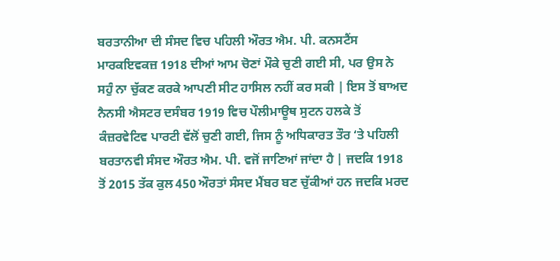ਬਰਤਾਨੀਆ ਦੀ ਸੰਸਦ ਵਿਚ ਪਹਿਲੀ ਔਰਤ ਐਮ. ਪੀ. ਕਨਸਟੈਂਸ ਮਾਰਕਇਵਕਜ਼ 1918 ਦੀਆਂ ਆਮ ਚੋਣਾਂ ਮੌਕੇ ਚੁਣੀ ਗਈ ਸੀ, ਪਰ ਉਸ ਨੇ ਸਹੁੰ ਨਾ ਚੁੱਕਣ ਕਰਕੇ ਆਪਣੀ ਸੀਟ ਹਾਸਿਲ ਨਹੀਂ ਕਰ ਸਕੀ | ਇਸ ਤੋਂ ਬਾਅਦ ਨੈਨਸੀ ਐਸਟਰ ਦਸੰਬਰ 1919 ਵਿਚ ਪੌਲੀਮਾਊਥ ਸੁਟਨ ਹਲਕੇ ਤੋਂ ਕੰਜ਼ਰਵੇਟਿਵ ਪਾਰਟੀ ਵੱਲੋਂ ਚੁਣੀ ਗਈ, ਜਿਸ ਨੂੰ ਅਧਿਕਾਰਤ ਤੌਰ ‘ਤੇ ਪਹਿਲੀ ਬਰਤਾਨਵੀ ਸੰਸਦ ਔਰਤ ਐਮ. ਪੀ. ਵਜੋਂ ਜਾਣਿਆਂ ਜਾਂਦਾ ਹੈ | ਜਦਕਿ 1918 ਤੋਂ 2015 ਤੱਕ ਕੁਲ 450 ਔਰਤਾਂ ਸੰਸਦ ਮੈਂਬਰ ਬਣ ਚੁੱਕੀਆਂ ਹਨ ਜਦਕਿ ਮਰਦ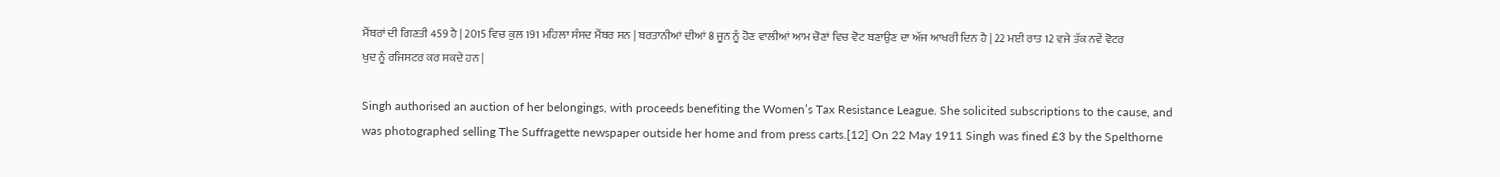ਮੈਂਬਰਾਂ ਦੀ ਗਿਣਤੀ 459 ਹੈ | 2015 ਵਿਚ ਕੁਲ 191 ਮਹਿਲਾ ਸੰਸਦ ਮੈਂਬਰ ਸਨ | ਬਰਤਾਨੀਆਂ ਦੀਆਂ 8 ਜੂਨ ਨੂੰ ਹੋਣ ਵਾਲੀਆਂ ਆਮ ਚੋਣਾਂ ਵਿਚ ਵੋਟ ਬਣਾਉਣ ਦਾ ਅੱਜ ਆਖਰੀ ਦਿਨ ਹੈ | 22 ਮਈ ਰਾਤ 12 ਵਜੇ ਤੱਕ ਨਵੇਂ ਵੋਟਰ ਖੁਦ ਨੂੰ ਰਜਿਸਟਰ ਕਰ ਸਕਦੇ ਹਨ |

Singh authorised an auction of her belongings, with proceeds benefiting the Women’s Tax Resistance League. She solicited subscriptions to the cause, and was photographed selling The Suffragette newspaper outside her home and from press carts.[12] On 22 May 1911 Singh was fined £3 by the Spelthorne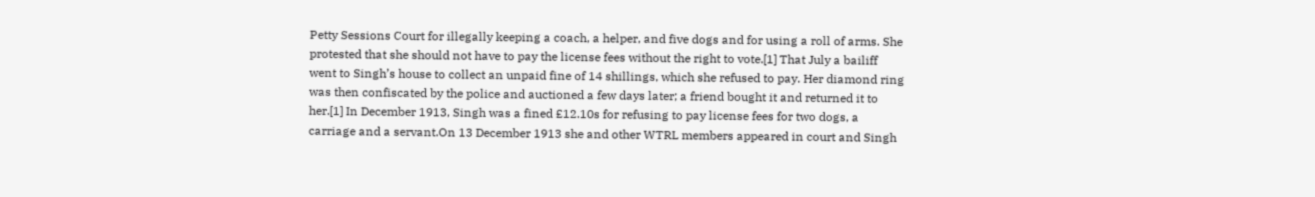Petty Sessions Court for illegally keeping a coach, a helper, and five dogs and for using a roll of arms. She protested that she should not have to pay the license fees without the right to vote.[1] That July a bailiff went to Singh’s house to collect an unpaid fine of 14 shillings, which she refused to pay. Her diamond ring was then confiscated by the police and auctioned a few days later; a friend bought it and returned it to her.[1] In December 1913, Singh was a fined £12.10s for refusing to pay license fees for two dogs, a carriage and a servant.On 13 December 1913 she and other WTRL members appeared in court and Singh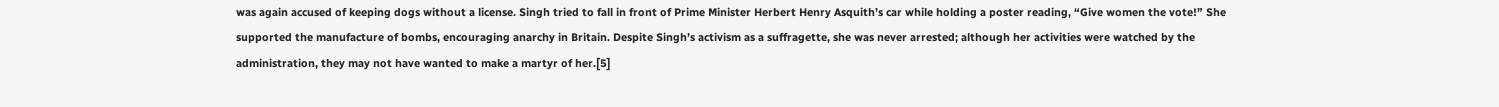was again accused of keeping dogs without a license. Singh tried to fall in front of Prime Minister Herbert Henry Asquith’s car while holding a poster reading, “Give women the vote!” She supported the manufacture of bombs, encouraging anarchy in Britain. Despite Singh’s activism as a suffragette, she was never arrested; although her activities were watched by the administration, they may not have wanted to make a martyr of her.[5]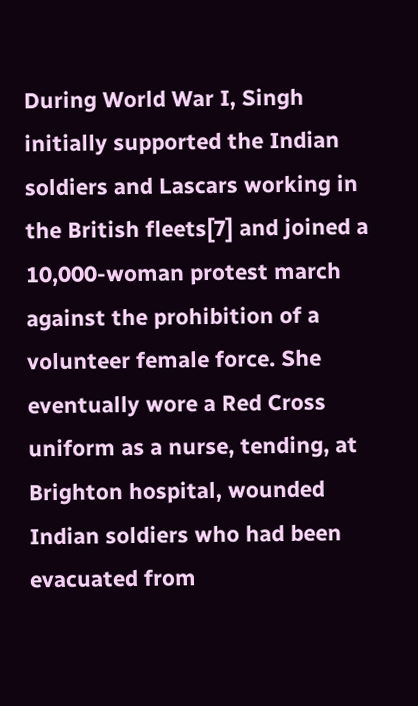During World War I, Singh initially supported the Indian soldiers and Lascars working in the British fleets[7] and joined a 10,000-woman protest march against the prohibition of a volunteer female force. She eventually wore a Red Cross uniform as a nurse, tending, at Brighton hospital, wounded Indian soldiers who had been evacuated from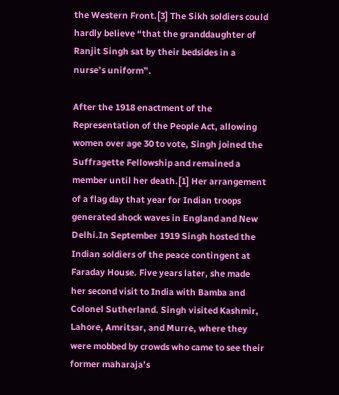the Western Front.[3] The Sikh soldiers could hardly believe “that the granddaughter of Ranjit Singh sat by their bedsides in a nurse’s uniform”.

After the 1918 enactment of the Representation of the People Act, allowing women over age 30 to vote, Singh joined the Suffragette Fellowship and remained a member until her death.[1] Her arrangement of a flag day that year for Indian troops generated shock waves in England and New Delhi.In September 1919 Singh hosted the Indian soldiers of the peace contingent at Faraday House. Five years later, she made her second visit to India with Bamba and Colonel Sutherland. Singh visited Kashmir, Lahore, Amritsar, and Murre, where they were mobbed by crowds who came to see their former maharaja’s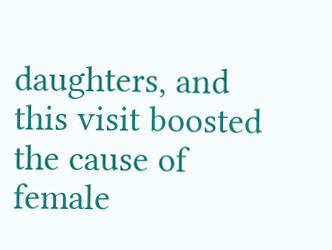daughters, and this visit boosted the cause of female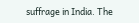suffrage in India. The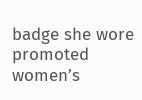badge she wore promoted women’s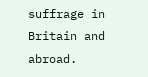suffrage in Britain and abroad.